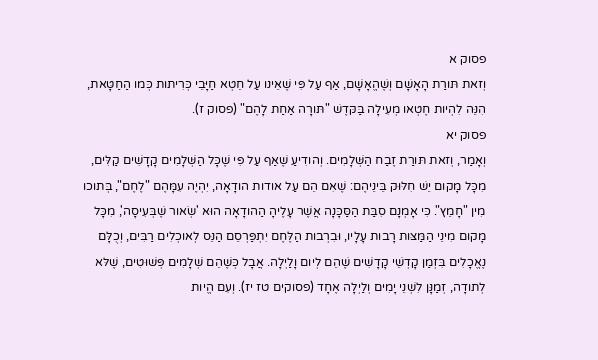פסוק א
וְזאת תּורַת הָאָשָׁם וְשֶׁהֱאָשָׁם, אַף עַל פִּי שֶׁאֵינו עַל חֵטְא חַיָּבֵי כְּרִיתות כְּמו הַחַטָּאת, הִנֵּה לִהְיות חֶטְאו מְעִילָה בַּקּדֶשׁ "תּורָה אַחַת לָהֶם" (פסוק ז).
פסוק יא
וְאָמַר, וְזאת תּורַת זֶבַח הַשְּׁלָמִים. וְהודִיעַ שֶׁאַף עַל פִּי שֶׁכָּל הַשְּׁלָמִים קָדָשִׁים קַלִּים, מִכָּל מָקום יֵשׁ חִלּוּק בֵּינֵיהֶם: שֶׁאִם הֵם עַל אודות הודָאָה, יִהְיֶה עִמָּהֶם "לֶחֶם", בְּתוכו מִין "חָמֵץ". כִּי אָמְנָם סִבַּת הַסַּכָּנָה אֲשֶׁר עָלֶיהָ הַהודָאָה הוּא 'שְׂאור שֶׁבְּעִיסָה', מִכָּל מָקום מִינֵי הַמַּצּות רָבות עָלָיו, וּבִרְבות הַלֶּחֶם יִתְפַּרְסֵם הַנֵּס לְאוכְלִים רַבִּים, וְכֻלָּם נֶאֱכָלִים בִּזְמַן קָדְשֵׁי קָדָשִׁים שֶׁהֵם לְיום וָלַיְלָה. אֲבָל כְּשֶׁהֵם שְׁלָמִים פְּשׁוּטִים, שֶׁלּא לְתודָה, זְמַנָּן לִשְׁנֵי יָמִים וְלַיְלָה אֶחָד (פסוקים טז יז). וְעִם הֱיות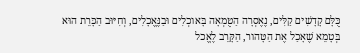כֻּלָּם קָדָשִׁים קַלִּים, נֶאֶסְרָה הַטֻּמְאָה בָּאוכְלִים וּבַנֶּאֱכָלִים, וְחִיּוּב הַכָּרֵת הוּא בְּטָמֵא שֶׁאָכַל אֶת הַטָּהור, הַקָּרֵב לֶאֱכל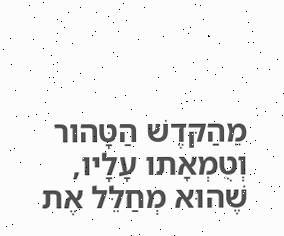מֵהַקּדֶשׁ הַטָּהור וְטֻמְאָתו עָלָיו, שֶׁהוּא מְחַלֵּל אֶת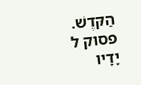הַקּדֶשׁ.
פסוק ל
יָדָיו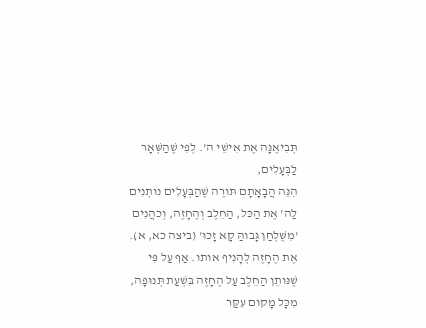תְּבִיאֶנָּה אֶת אִישֵׁי ה'. לְפִי שֶׁהַשְּׁאָר לַבְּעָלִים,
הִנֵּה הֲבָאָתָם תּורֶה שֶׁהַבְּעָלִים נותְנִים לַה' אֶת הַכּל, הַחֵלֶב וְהֶחָזֶה, וְכהֲנִים 'מִשֻּׁלְחַן גָּבוהַּ קָא זָכוּ' (ביצה כא, א). אֶת הֶחָזֶה לְהָנִיף אותו. אַף עַל פִּי שֶׁנּותֵן הַחֵלֶב עַל הֶחָזֶה בִּשְׁעַת תְּנוּפָה, מִכָּל מָקום עִקַּר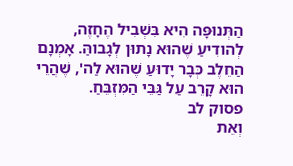הַתְּנוּפָּה הִיא בִּשְׁבִיל הֶחָזֶה, לְהודִיעַ שֶׁהוּא נָתוּן לְגָבוהַּ. אָמְנָם הַחֵלֶב כְּבָר יָדוּעַ שֶׁהוּא לַה', שֶׁהֲרֵי הוּא קָרֵב עַל גַּבֵּי הַמִּזְבֵּחַ.
פסוק לב
וְאֵת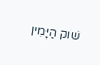שׁוק הַיָּמִין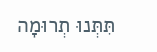תִּתְּנוּ תְרוּמָה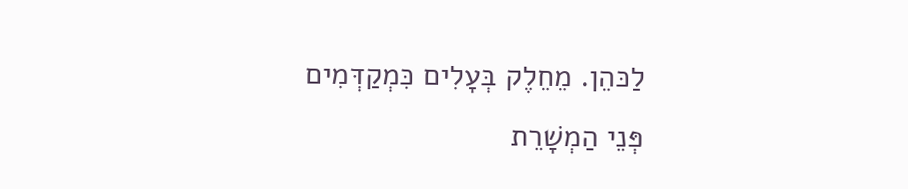לַכּהֵן. מֵחֵלֶק בְּעָלִים כִּמְקַדְּמִים פְּנֵי הַמְשָׁרֵת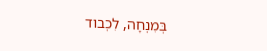בְּמִנְחָה, לִכְבוד